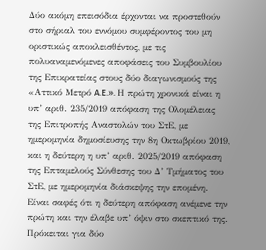Δύο ακόμη επεισόδια έρχονται να προστεθούν στο σήριαλ του εννόμου συμφέροντος του μη οριστικώς αποκλεισθέντος, με τις πολυαναμενόμενες αποφάσεις του Συμβουλίου της Επικρατείας στους δύο διαγωνισμούς της «Αττικό Μετρό A.E.». Η πρώτη χρονικά είναι η υπ’ αριθ. 235/2019 απόφαση της Ολομέλειας της Επιτροπής Αναστολών του ΣτΕ, με ημερομηνία δημοσίευσης την 8η Οκτωβρίου 2019, και η δεύτερη η υπ’ αριθ. 2025/2019 απόφαση της Επταμελούς Σύνθεσης του Δ’ Τμήματος του ΣτΕ, με ημερομηνία διάσκεψης την επομένη. Είναι σαφές ότι η δεύτερη απόφαση ανέμενε την πρώτη και την έλαβε υπ’ όψιν στο σκεπτικό της. Πρόκειται για δύο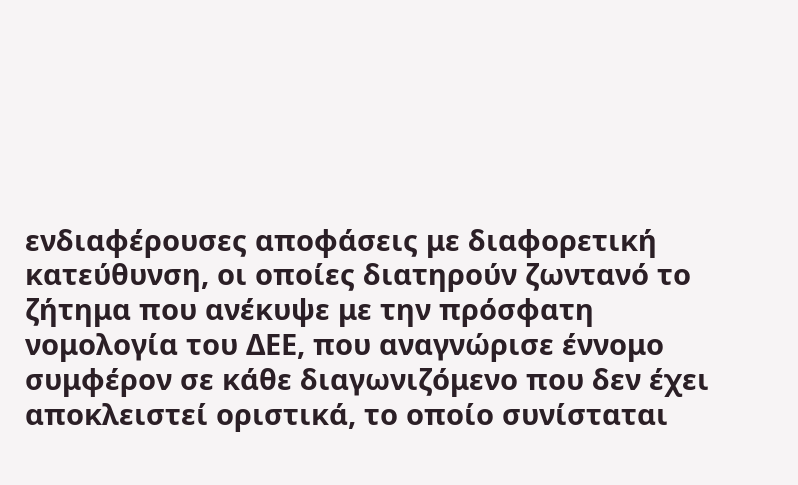ενδιαφέρουσες αποφάσεις με διαφορετική κατεύθυνση, οι οποίες διατηρούν ζωντανό το ζήτημα που ανέκυψε με την πρόσφατη νομολογία του ΔΕΕ, που αναγνώρισε έννομο συμφέρον σε κάθε διαγωνιζόμενο που δεν έχει αποκλειστεί οριστικά, το οποίο συνίσταται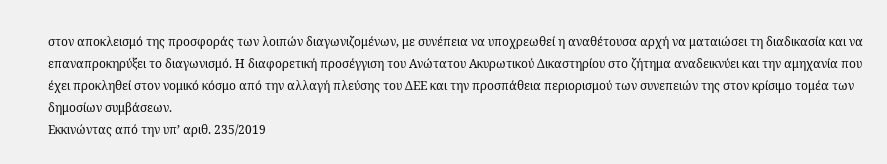στον αποκλεισμό της προσφοράς των λοιπών διαγωνιζομένων, με συνέπεια να υποχρεωθεί η αναθέτουσα αρχή να ματαιώσει τη διαδικασία και να επαναπροκηρύξει το διαγωνισμό. Η διαφορετική προσέγγιση του Ανώτατου Ακυρωτικού Δικαστηρίου στο ζήτημα αναδεικνύει και την αμηχανία που έχει προκληθεί στον νομικό κόσμο από την αλλαγή πλεύσης του ΔΕΕ και την προσπάθεια περιορισμού των συνεπειών της στον κρίσιμο τομέα των δημοσίων συμβάσεων.
Εκκινώντας από την υπ’ αριθ. 235/2019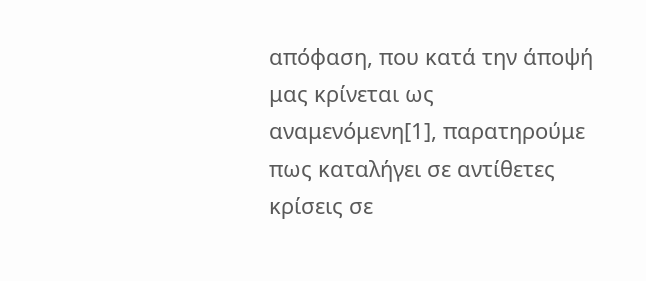απόφαση, που κατά την άποψή μας κρίνεται ως αναμενόμενη[1], παρατηρούμε πως καταλήγει σε αντίθετες κρίσεις σε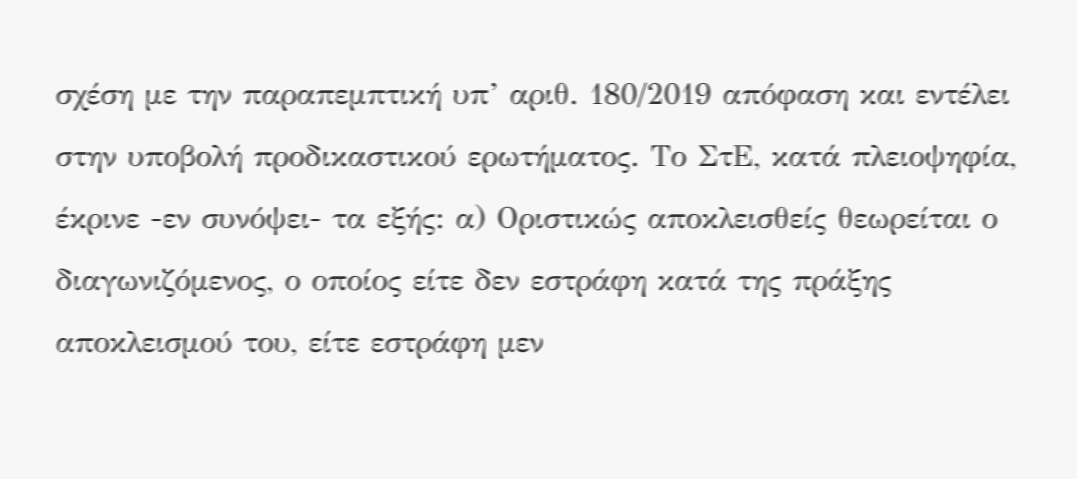σχέση με την παραπεμπτική υπ’ αριθ. 180/2019 απόφαση και εντέλει στην υποβολή προδικαστικού ερωτήματος. Το ΣτΕ, κατά πλειοψηφία, έκρινε -εν συνόψει- τα εξής: α) Οριστικώς αποκλεισθείς θεωρείται ο διαγωνιζόμενος, ο οποίος είτε δεν εστράφη κατά της πράξης αποκλεισμού του, είτε εστράφη μεν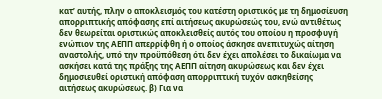κατ’ αυτής, πλην ο αποκλεισμός του κατέστη οριστικός με τη δημοσίευση απορριπτικής απόφασης επί αιτήσεως ακυρώσεώς του, ενώ αντιθέτως δεν θεωρείται οριστικώς αποκλεισθείς αυτός του οποίου η προσφυγή ενώπιον της ΑΕΠΠ απερρίφθη ή ο οποίος άσκησε ανεπιτυχώς αίτηση αναστολής, υπό την προϋπόθεση ότι δεν έχει απολέσει το δικαίωμα να ασκήσει κατά της πράξης της ΑΕΠΠ αίτηση ακυρώσεως και δεν έχει δημοσιευθεί οριστική απόφαση απορριπτική τυχόν ασκηθείσης αιτήσεως ακυρώσεως. β) Για να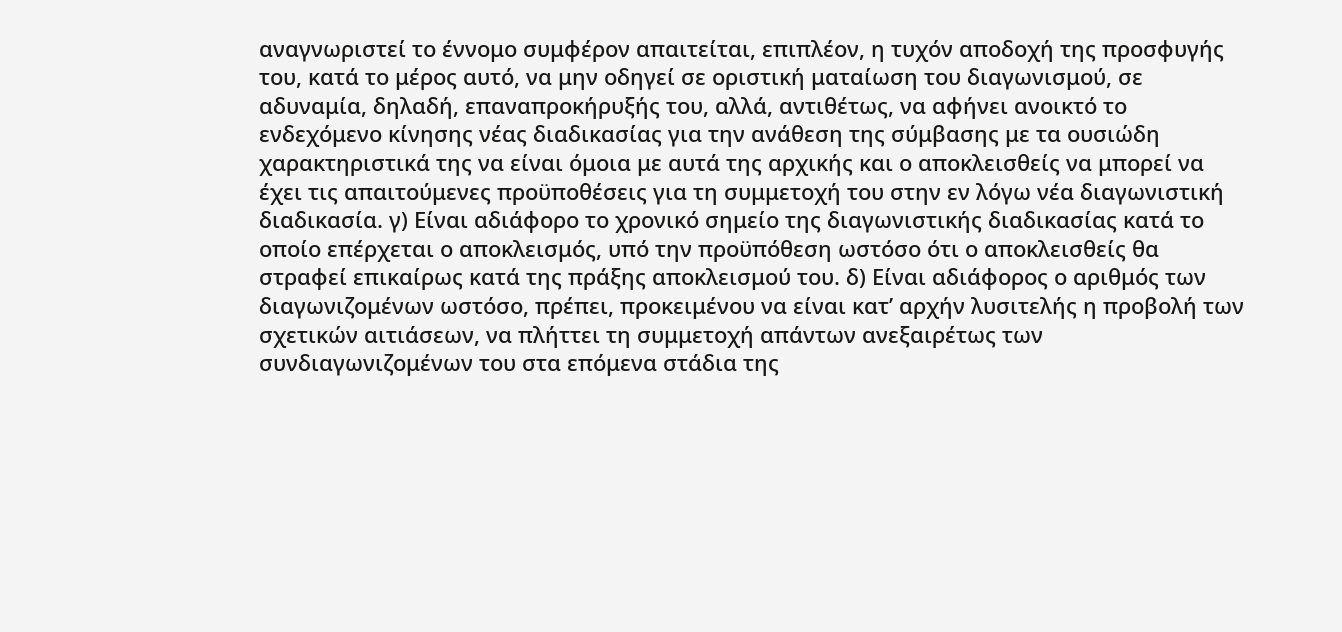αναγνωριστεί το έννομο συμφέρον απαιτείται, επιπλέον, η τυχόν αποδοχή της προσφυγής του, κατά το μέρος αυτό, να μην οδηγεί σε οριστική ματαίωση του διαγωνισμού, σε αδυναμία, δηλαδή, επαναπροκήρυξής του, αλλά, αντιθέτως, να αφήνει ανοικτό το ενδεχόμενο κίνησης νέας διαδικασίας για την ανάθεση της σύμβασης με τα ουσιώδη χαρακτηριστικά της να είναι όμοια με αυτά της αρχικής και ο αποκλεισθείς να μπορεί να έχει τις απαιτούμενες προϋποθέσεις για τη συμμετοχή του στην εν λόγω νέα διαγωνιστική διαδικασία. γ) Είναι αδιάφορο το χρονικό σημείο της διαγωνιστικής διαδικασίας κατά το οποίο επέρχεται ο αποκλεισμός, υπό την προϋπόθεση ωστόσο ότι ο αποκλεισθείς θα στραφεί επικαίρως κατά της πράξης αποκλεισμού του. δ) Είναι αδιάφορος ο αριθμός των διαγωνιζομένων ωστόσο, πρέπει, προκειμένου να είναι κατ’ αρχήν λυσιτελής η προβολή των σχετικών αιτιάσεων, να πλήττει τη συμμετοχή απάντων ανεξαιρέτως των συνδιαγωνιζομένων του στα επόμενα στάδια της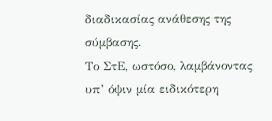διαδικασίας ανάθεσης της σύμβασης.
Το ΣτΕ, ωστόσο, λαμβάνοντας υπ’ όψιν μία ειδικότερη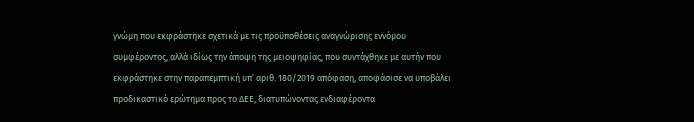γνώμη που εκφράστηκε σχετικά με τις προϋποθέσεις αναγνώρισης εννόμου συμφέροντος, αλλά ιδίως την άποψη της μειοψηφίας, που συντάχθηκε με αυτήν που εκφράστηκε στην παραπεμπτική υπ’ αριθ. 180/2019 απόφαση, αποφάσισε να υποβάλει προδικαστικό ερώτημα προς το ΔΕΕ, διατυπώνοντας ενδιαφέροντα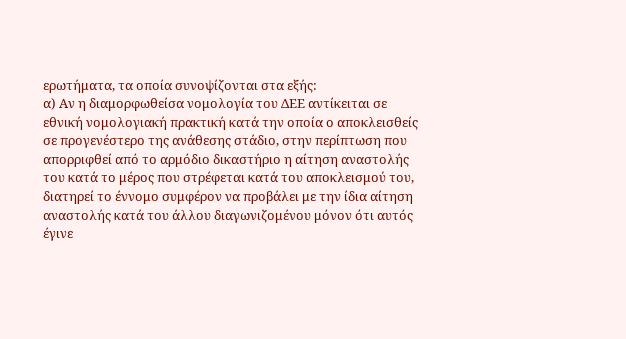ερωτήματα, τα οποία συνοψίζονται στα εξής:
α) Αν η διαμορφωθείσα νομολογία του ΔΕΕ αντίκειται σε εθνική νομολογιακή πρακτική κατά την οποία ο αποκλεισθείς σε προγενέστερο της ανάθεσης στάδιο, στην περίπτωση που απορριφθεί από το αρμόδιο δικαστήριο η αίτηση αναστολής του κατά το μέρος που στρέφεται κατά του αποκλεισμού του, διατηρεί το έννομο συμφέρον να προβάλει με την ίδια αίτηση αναστολής κατά του άλλου διαγωνιζομένου μόνον ότι αυτός έγινε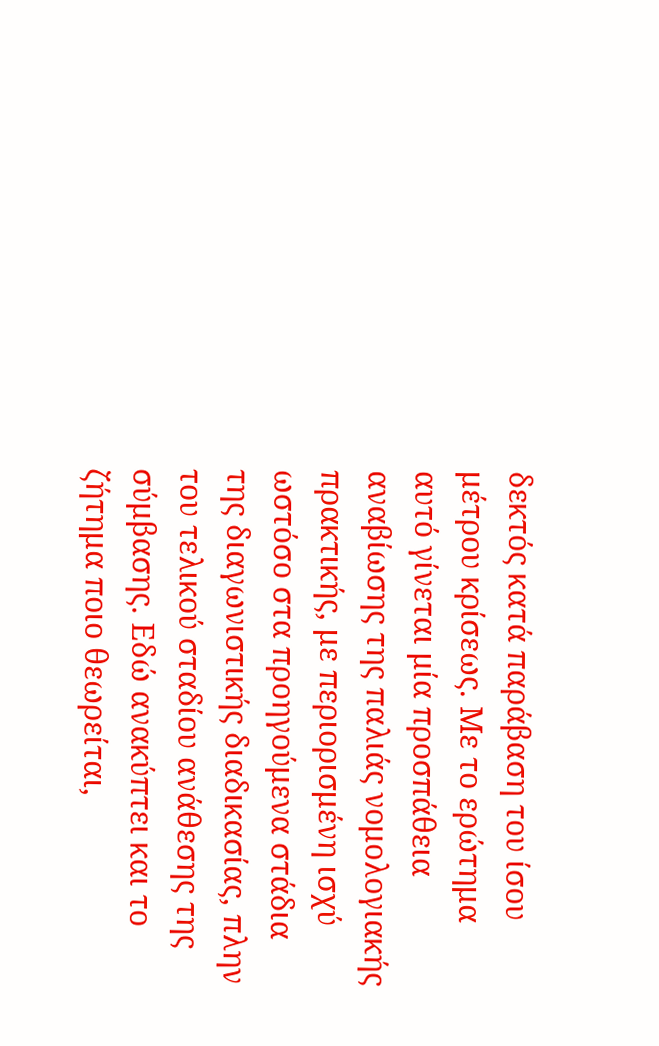δεκτός κατά παράβαση του ίσου μέτρου κρίσεως. Με το ερώτημα αυτό γίνεται μία προσπάθεια αναβίωσης της παλιάς νομολογιακής πρακτικής, με περιορισμένη ισχύ ωστόσο στα προηγούμενα στάδια της διαγωνιστικής διαδικασίας, πλην του τελικού σταδίου ανάθεσης της σύμβασης. Εδώ ανακύπτει και το ζήτημα ποιο θεωρείται,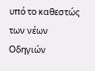υπό το καθεστώς των νέων Οδηγιών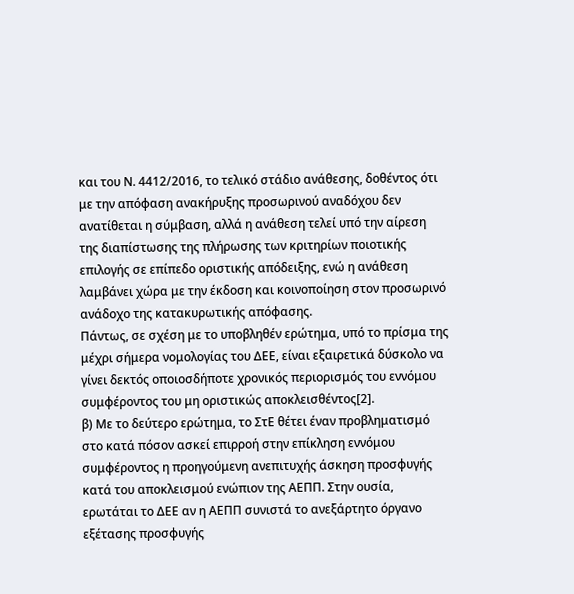και του Ν. 4412/2016, το τελικό στάδιο ανάθεσης, δοθέντος ότι με την απόφαση ανακήρυξης προσωρινού αναδόχου δεν ανατίθεται η σύμβαση, αλλά η ανάθεση τελεί υπό την αίρεση της διαπίστωσης της πλήρωσης των κριτηρίων ποιοτικής επιλογής σε επίπεδο οριστικής απόδειξης, ενώ η ανάθεση λαμβάνει χώρα με την έκδοση και κοινοποίηση στον προσωρινό ανάδοχο της κατακυρωτικής απόφασης.
Πάντως, σε σχέση με το υποβληθέν ερώτημα, υπό το πρίσμα της μέχρι σήμερα νομολογίας του ΔΕΕ, είναι εξαιρετικά δύσκολο να γίνει δεκτός οποιοσδήποτε χρονικός περιορισμός του εννόμου συμφέροντος του μη οριστικώς αποκλεισθέντος[2].
β) Με το δεύτερο ερώτημα, το ΣτΕ θέτει έναν προβληματισμό στο κατά πόσον ασκεί επιρροή στην επίκληση εννόμου συμφέροντος η προηγούμενη ανεπιτυχής άσκηση προσφυγής κατά του αποκλεισμού ενώπιον της ΑΕΠΠ. Στην ουσία, ερωτάται το ΔΕΕ αν η ΑΕΠΠ συνιστά το ανεξάρτητο όργανο εξέτασης προσφυγής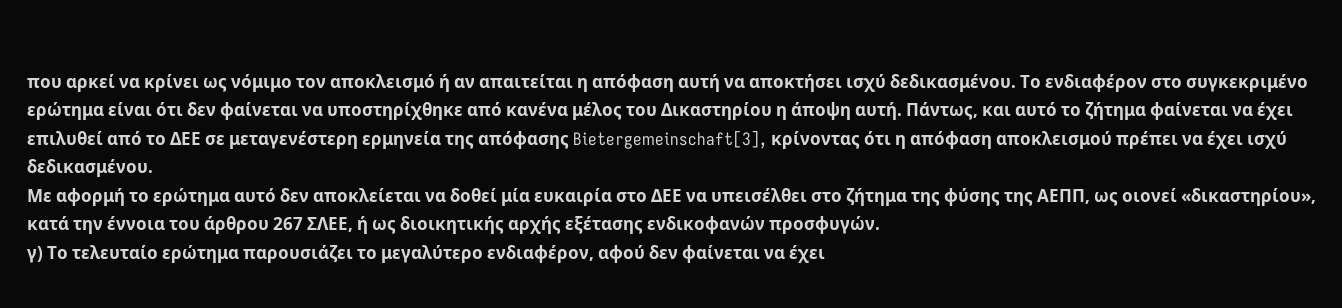που αρκεί να κρίνει ως νόμιμο τον αποκλεισμό ή αν απαιτείται η απόφαση αυτή να αποκτήσει ισχύ δεδικασμένου. Το ενδιαφέρον στο συγκεκριμένο ερώτημα είναι ότι δεν φαίνεται να υποστηρίχθηκε από κανένα μέλος του Δικαστηρίου η άποψη αυτή. Πάντως, και αυτό το ζήτημα φαίνεται να έχει επιλυθεί από το ΔΕΕ σε μεταγενέστερη ερμηνεία της απόφασης Bietergemeinschaft[3], κρίνοντας ότι η απόφαση αποκλεισμού πρέπει να έχει ισχύ δεδικασμένου.
Με αφορμή το ερώτημα αυτό δεν αποκλείεται να δοθεί μία ευκαιρία στο ΔΕΕ να υπεισέλθει στο ζήτημα της φύσης της ΑΕΠΠ, ως οιονεί «δικαστηρίου», κατά την έννοια του άρθρου 267 ΣΛΕΕ, ή ως διοικητικής αρχής εξέτασης ενδικοφανών προσφυγών.
γ) Το τελευταίο ερώτημα παρουσιάζει το μεγαλύτερο ενδιαφέρον, αφού δεν φαίνεται να έχει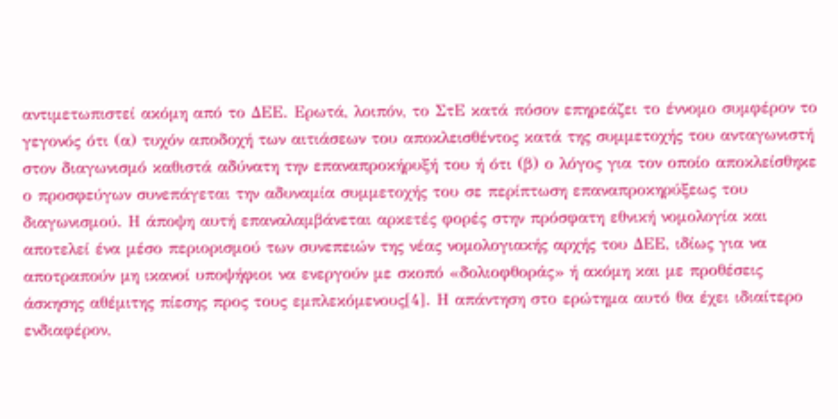αντιμετωπιστεί ακόμη από το ΔΕΕ. Ερωτά, λοιπόν, το ΣτΕ κατά πόσον επηρεάζει το έννομο συμφέρον το γεγονός ότι (α) τυχόν αποδοχή των αιτιάσεων του αποκλεισθέντος κατά της συμμετοχής του ανταγωνιστή στον διαγωνισμό καθιστά αδύνατη την επαναπροκήρυξή του ή ότι (β) ο λόγος για τον οποίο αποκλείσθηκε ο προσφεύγων συνεπάγεται την αδυναμία συμμετοχής του σε περίπτωση επαναπροκηρύξεως του διαγωνισμού. Η άποψη αυτή επαναλαμβάνεται αρκετές φορές στην πρόσφατη εθνική νομολογία και αποτελεί ένα μέσο περιορισμού των συνεπειών της νέας νομολογιακής αρχής του ΔΕΕ, ιδίως για να αποτραπούν μη ικανοί υποψήφιοι να ενεργούν με σκοπό «δολιοφθοράς» ή ακόμη και με προθέσεις άσκησης αθέμιτης πίεσης προς τους εμπλεκόμενους[4]. Η απάντηση στο ερώτημα αυτό θα έχει ιδιαίτερο ενδιαφέρον,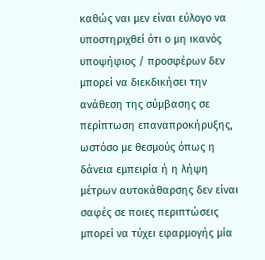καθώς ναι μεν είναι εύλογο να υποστηριχθεί ότι ο μη ικανός υποψήφιος / προσφέρων δεν μπορεί να διεκδικήσει την ανάθεση της σύμβασης σε περίπτωση επαναπροκήρυξης, ωστόσο με θεσμούς όπως η δάνεια εμπειρία ή η λήψη μέτρων αυτοκάθαρσης δεν είναι σαφές σε ποιες περιπτώσεις μπορεί να τύχει εφαρμογής μία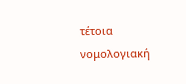τέτοια νομολογιακή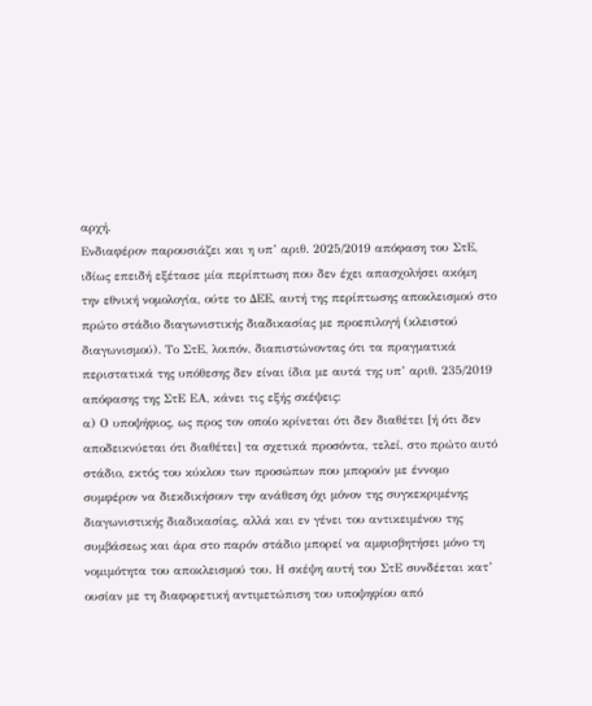αρχή.
Ενδιαφέρον παρουσιάζει και η υπ’ αριθ. 2025/2019 απόφαση του ΣτΕ, ιδίως επειδή εξέτασε μία περίπτωση που δεν έχει απασχολήσει ακόμη την εθνική νομολογία, ούτε το ΔΕΕ, αυτή της περίπτωσης αποκλεισμού στο πρώτο στάδιο διαγωνιστικής διαδικασίας με προεπιλογή (κλειστού διαγωνισμού). Το ΣτΕ, λοιπόν, διαπιστώνοντας ότι τα πραγματικά περιστατικά της υπόθεσης δεν είναι ίδια με αυτά της υπ’ αριθ. 235/2019 απόφασης της ΣτΕ ΕΑ, κάνει τις εξής σκέψεις:
α) Ο υποψήφιος, ως προς τον οποίο κρίνεται ότι δεν διαθέτει [ή ότι δεν αποδεικνύεται ότι διαθέτει] τα σχετικά προσόντα, τελεί, στο πρώτο αυτό στάδιο, εκτός του κύκλου των προσώπων που μπορούν με έννομο συμφέρον να διεκδικήσουν την ανάθεση όχι μόνον της συγκεκριμένης διαγωνιστικής διαδικασίας, αλλά και εν γένει του αντικειμένου της συμβάσεως και άρα στο παρόν στάδιο μπορεί να αμφισβητήσει μόνο τη νομιμότητα του αποκλεισμού του. Η σκέψη αυτή του ΣτΕ συνδέεται κατ’ ουσίαν με τη διαφορετική αντιμετώπιση του υποψηφίου από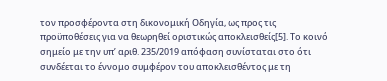τον προσφέροντα στη δικονομική Οδηγία, ως προς τις προϋποθέσεις για να θεωρηθεί οριστικώς αποκλεισθείς[5]. Το κοινό σημείο με την υπ’ αριθ. 235/2019 απόφαση συνίσταται στο ότι συνδέεται το έννομο συμφέρον του αποκλεισθέντος με τη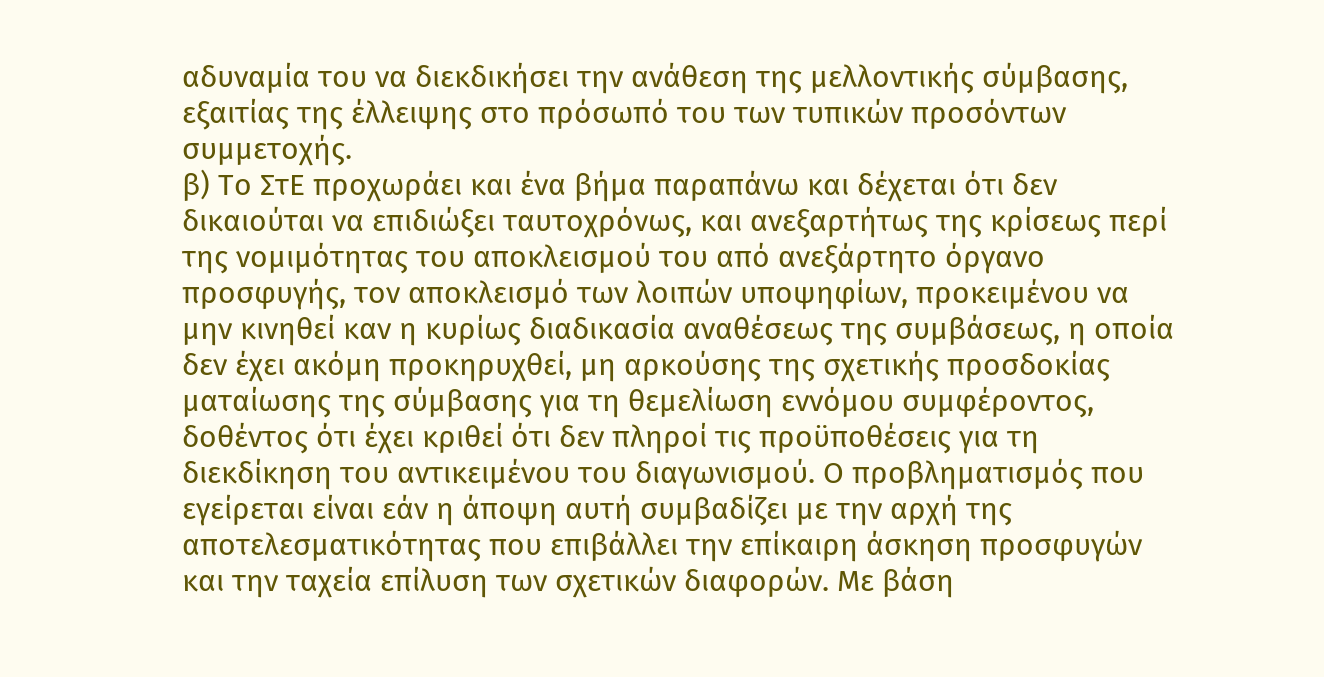αδυναμία του να διεκδικήσει την ανάθεση της μελλοντικής σύμβασης, εξαιτίας της έλλειψης στο πρόσωπό του των τυπικών προσόντων συμμετοχής.
β) Το ΣτΕ προχωράει και ένα βήμα παραπάνω και δέχεται ότι δεν δικαιούται να επιδιώξει ταυτοχρόνως, και ανεξαρτήτως της κρίσεως περί της νομιμότητας του αποκλεισμού του από ανεξάρτητο όργανο προσφυγής, τον αποκλεισμό των λοιπών υποψηφίων, προκειμένου να μην κινηθεί καν η κυρίως διαδικασία αναθέσεως της συμβάσεως, η οποία δεν έχει ακόμη προκηρυχθεί, μη αρκούσης της σχετικής προσδοκίας ματαίωσης της σύμβασης για τη θεμελίωση εννόμου συμφέροντος, δοθέντος ότι έχει κριθεί ότι δεν πληροί τις προϋποθέσεις για τη διεκδίκηση του αντικειμένου του διαγωνισμού. Ο προβληματισμός που εγείρεται είναι εάν η άποψη αυτή συμβαδίζει με την αρχή της αποτελεσματικότητας που επιβάλλει την επίκαιρη άσκηση προσφυγών και την ταχεία επίλυση των σχετικών διαφορών. Με βάση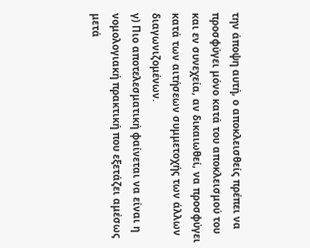την άποψη αυτή, ο αποκλεισθείς πρέπει να προσφύγει μόνο κατά του αποκλεισμού του και εν συνεχεία, αν δικαιωθεί, να προσφύγει κατά των αιτήσεων συμμετοχής των άλλων διαγωνιζομένων.
γ) Πιο αποτελεσματική φαίνεται να είναι η νομολογιακή πρακτική που εξετάζει αμέσως μετά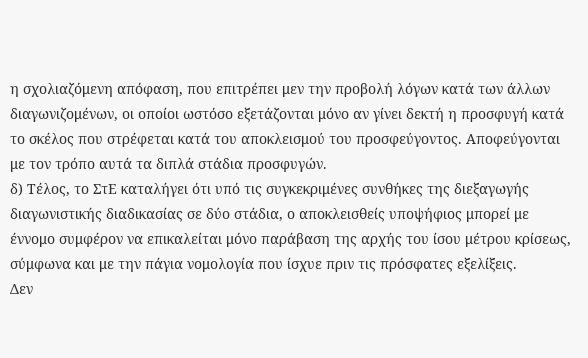η σχολιαζόμενη απόφαση, που επιτρέπει μεν την προβολή λόγων κατά των άλλων διαγωνιζομένων, οι οποίοι ωστόσο εξετάζονται μόνο αν γίνει δεκτή η προσφυγή κατά το σκέλος που στρέφεται κατά του αποκλεισμού του προσφεύγοντος. Αποφεύγονται με τον τρόπο αυτά τα διπλά στάδια προσφυγών.
δ) Τέλος, το ΣτΕ καταλήγει ότι υπό τις συγκεκριμένες συνθήκες της διεξαγωγής διαγωνιστικής διαδικασίας σε δύο στάδια, ο αποκλεισθείς υποψήφιος μπορεί με έννομο συμφέρον να επικαλείται μόνο παράβαση της αρχής του ίσου μέτρου κρίσεως, σύμφωνα και με την πάγια νομολογία που ίσχυε πριν τις πρόσφατες εξελίξεις.
Δεν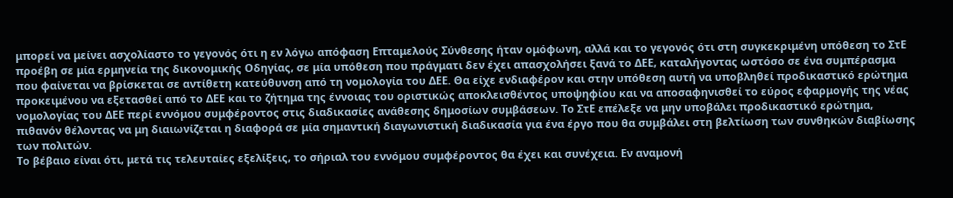μπορεί να μείνει ασχολίαστο το γεγονός ότι η εν λόγω απόφαση Επταμελούς Σύνθεσης ήταν ομόφωνη, αλλά και το γεγονός ότι στη συγκεκριμένη υπόθεση το ΣτΕ προέβη σε μία ερμηνεία της δικονομικής Οδηγίας, σε μία υπόθεση που πράγματι δεν έχει απασχολήσει ξανά το ΔΕΕ, καταλήγοντας ωστόσο σε ένα συμπέρασμα που φαίνεται να βρίσκεται σε αντίθετη κατεύθυνση από τη νομολογία του ΔΕΕ. Θα είχε ενδιαφέρον και στην υπόθεση αυτή να υποβληθεί προδικαστικό ερώτημα προκειμένου να εξετασθεί από το ΔΕΕ και το ζήτημα της έννοιας του οριστικώς αποκλεισθέντος υποψηφίου και να αποσαφηνισθεί το εύρος εφαρμογής της νέας νομολογίας του ΔΕΕ περί εννόμου συμφέροντος στις διαδικασίες ανάθεσης δημοσίων συμβάσεων. Το ΣτΕ επέλεξε να μην υποβάλει προδικαστικό ερώτημα, πιθανόν θέλοντας να μη διαιωνίζεται η διαφορά σε μία σημαντική διαγωνιστική διαδικασία για ένα έργο που θα συμβάλει στη βελτίωση των συνθηκών διαβίωσης των πολιτών.
Το βέβαιο είναι ότι, μετά τις τελευταίες εξελίξεις, το σήριαλ του εννόμου συμφέροντος θα έχει και συνέχεια. Εν αναμονή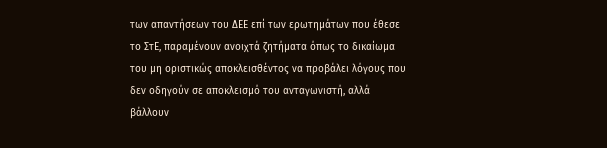των απαντήσεων του ΔΕΕ επί των ερωτημάτων που έθεσε το ΣτΕ, παραμένουν ανοιχτά ζητήματα όπως το δικαίωμα του μη οριστικώς αποκλεισθέντος να προβάλει λόγους που δεν οδηγούν σε αποκλεισμό του ανταγωνιστή, αλλά βάλλουν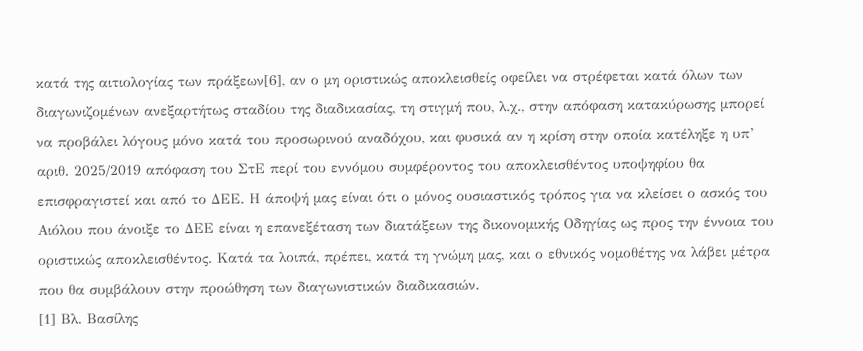κατά της αιτιολογίας των πράξεων[6], αν ο μη οριστικώς αποκλεισθείς οφείλει να στρέφεται κατά όλων των διαγωνιζομένων ανεξαρτήτως σταδίου της διαδικασίας, τη στιγμή που, λ.χ., στην απόφαση κατακύρωσης μπορεί να προβάλει λόγους μόνο κατά του προσωρινού αναδόχου, και φυσικά αν η κρίση στην οποία κατέληξε η υπ’ αριθ. 2025/2019 απόφαση του ΣτΕ περί του εννόμου συμφέροντος του αποκλεισθέντος υποψηφίου θα επισφραγιστεί και από το ΔΕΕ. Η άποψή μας είναι ότι ο μόνος ουσιαστικός τρόπος για να κλείσει ο ασκός του Αιόλου που άνοιξε το ΔΕΕ είναι η επανεξέταση των διατάξεων της δικονομικής Οδηγίας ως προς την έννοια του οριστικώς αποκλεισθέντος. Κατά τα λοιπά, πρέπει, κατά τη γνώμη μας, και ο εθνικός νομοθέτης να λάβει μέτρα που θα συμβάλουν στην προώθηση των διαγωνιστικών διαδικασιών.
[1] Βλ. Βασίλης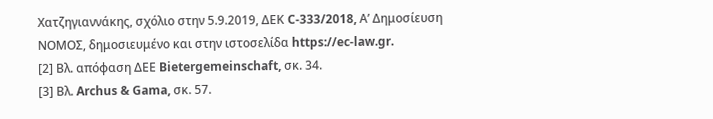Χατζηγιαννάκης, σχόλιο στην 5.9.2019, ΔΕΚ C-333/2018, Α’ Δημοσίευση ΝΟΜΟΣ, δημοσιευμένο και στην ιστοσελίδα https://ec-law.gr.
[2] Βλ. απόφαση ΔΕΕ Bietergemeinschaft, σκ. 34.
[3] Βλ. Archus & Gama, σκ. 57.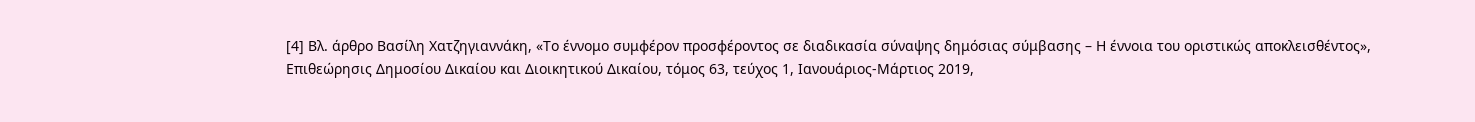[4] Βλ. άρθρο Βασίλη Χατζηγιαννάκη, «Το έννομο συμφέρον προσφέροντος σε διαδικασία σύναψης δημόσιας σύμβασης – Η έννοια του οριστικώς αποκλεισθέντος», Επιθεώρησις Δημοσίου Δικαίου και Διοικητικού Δικαίου, τόμος 63, τεύχος 1, Ιανουάριος-Μάρτιος 2019,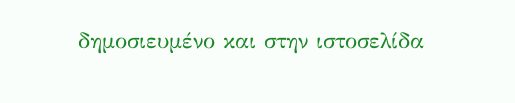δημοσιευμένο και στην ιστοσελίδα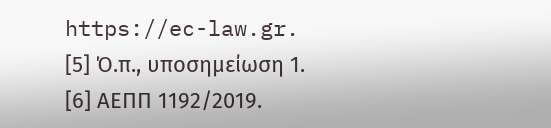https://ec-law.gr.
[5] Ό.π., υποσημείωση 1.
[6] ΑΕΠΠ 1192/2019.